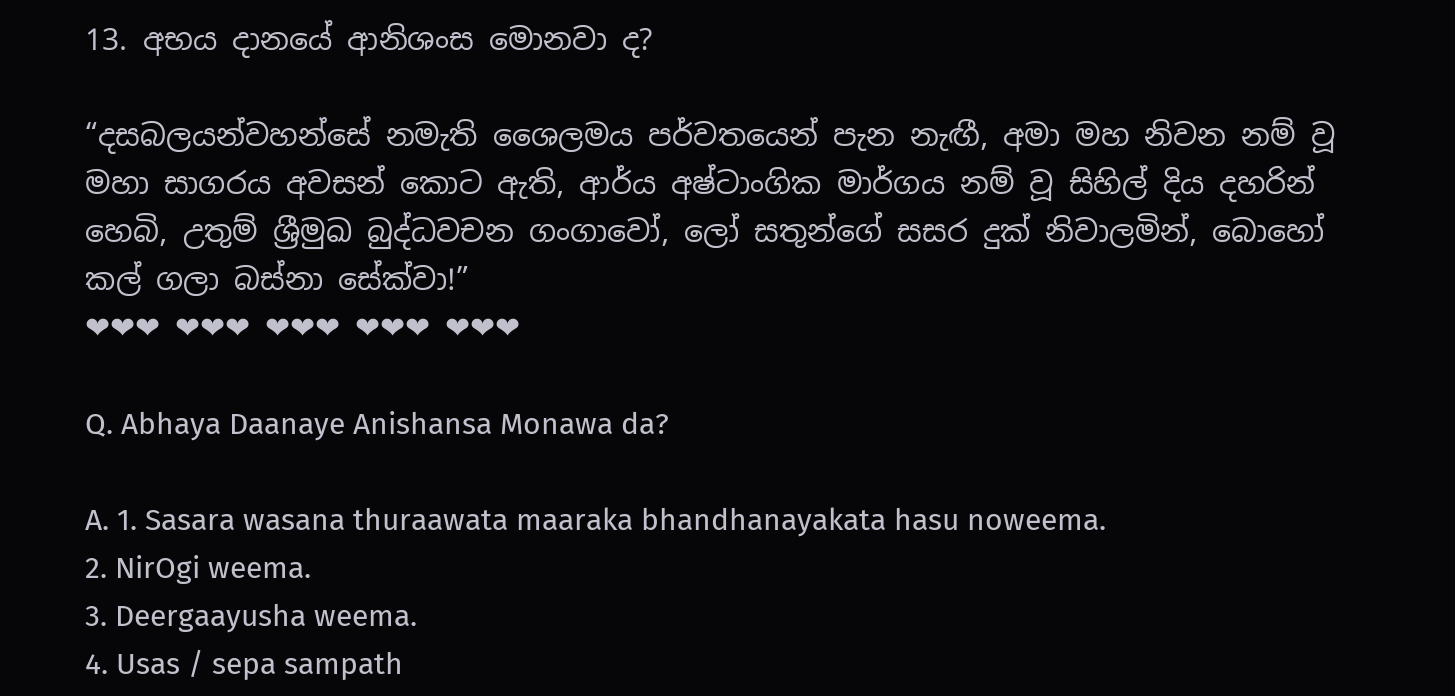13. අභය දානයේ ආනිශංස මොනවා ද?

“දසබලයන්වහන්සේ නමැති ශෛලමය පර්වතයෙන් පැන නැඟී, අමා මහ නිවන නම් වූ මහා සාගරය අවසන් කොට ඇති, ආර්ය අෂ්ටාංගික මාර්ගය නම් වූ සිහිල් දිය දහරින් හෙබි, උතුම් ශ්‍රීමුඛ බුද්ධවචන ගංගාවෝ, ලෝ සතුන්ගේ සසර දුක් නිවාලමින්, බොහෝ කල් ගලා බස්නා සේක්වා!”
❤❤❤ ❤❤❤ ❤❤❤ ❤❤❤ ❤❤❤

Q. Abhaya Daanaye Anishansa Monawa da?

A. 1. Sasara wasana thuraawata maaraka bhandhanayakata hasu noweema.
2. NirOgi weema.
3. Deergaayusha weema.
4. Usas / sepa sampath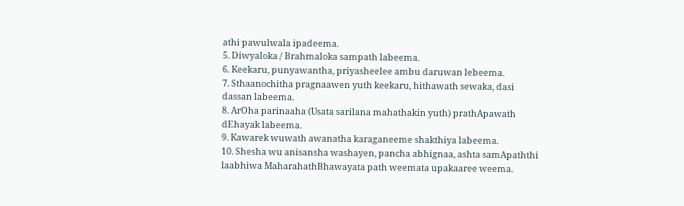athi pawulwala ipadeema.
5. Diwyaloka / Brahmaloka sampath labeema.
6. Keekaru, punyawantha, priyasheelee ambu daruwan lebeema.
7. Sthaanochitha pragnaawen yuth keekaru, hithawath sewaka, dasi dassan labeema.
8. ArOha parinaaha (Usata sarilana mahathakin yuth) prathApawath dEhayak labeema.
9. Kawarek wuwath awanatha karaganeeme shakthiya labeema.
10. Shesha wu anisansha washayen, pancha abhignaa, ashta samApaththi laabhiwa MaharahathBhawayata path weemata upakaaree weema.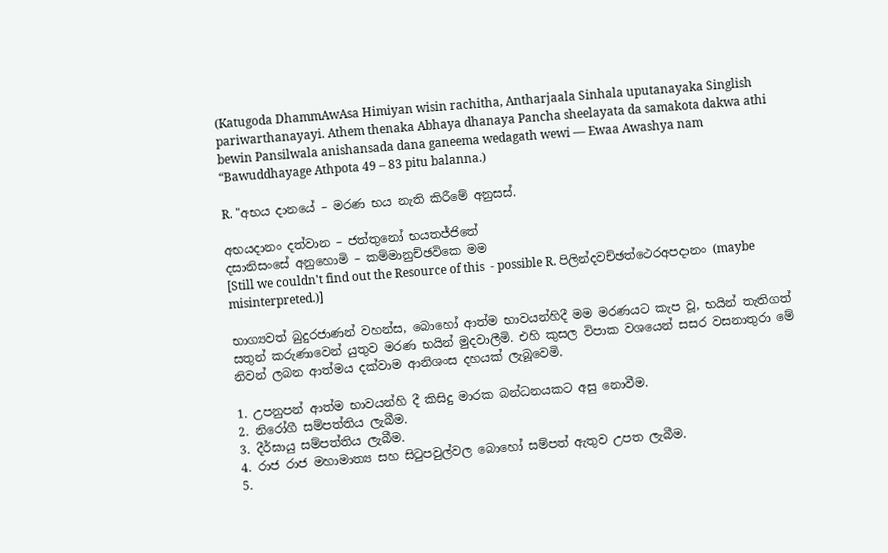(Katugoda DhammAwAsa Himiyan wisin rachitha, Antharjaala Sinhala uputanayaka Singlish pariwarthanayayi. Athem thenaka Abhaya dhanaya Pancha sheelayata da samakota dakwa athi bewin Pansilwala anishansada dana ganeema wedagath wewi –– Ewaa Awashya nam “Bawuddhayage Athpota 49 – 83 pitu balanna.)

R. "අභය දානයේ – මරණ භය නැති කිරීමේ අනුසස්.

අභයදානං දත්වාන – ජත්තුනෝ භයතජ්ජිතේ
දසානිසංසේ අනුහොමි – කම්මානුච්ඡවිකෙ මම
[Still we couldn't find out the Resource of this  - possible R. පිලින්දවච්ඡත්ථෙරඅපදානං (maybe misinterpreted.)]

භාග්‍යවත් බුදුරජාණන් වහන්ස, බොහෝ ආත්ම භාවයන්හිදී මම මරණයට කැප වූ, භයින් තැතිගත් සතුන් කරුණාවෙන් යුතුව මරණ භයින් මුදවාලීමි. එහි කුසල විපාක වශයෙන් සසර වසනාතුරා මේ නිවන් ලබන ආත්මය දක්වාම ආනිශංස දහයක් ලැබූවෙමි.

1. උපනුපන් ආත්ම භාවයන්හි දී කිසිදු මාරක බන්ධනයකට අසු නොවීම.
2. නිරෝගී සම්පත්තිය ලැබීම.
3. දීර්ඝායු සම්පත්තිය ලැබීම.
4. රාජ රාජ මහාමාත්‍ය සහ සිටුපවුල්වල බොහෝ සම්පත් ඇතුව උපත ලැබීම.
5.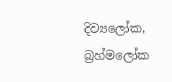දිව්‍යලෝක, බ්‍රහ්මලෝක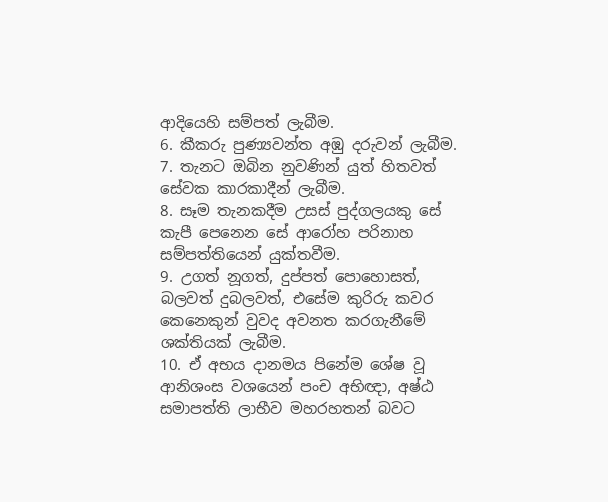ආදියෙහි සම්පත් ලැබීම.
6. කීකරු පුණ්‍යවන්ත අඹු දරුවන් ලැබීම.
7. තැනට ඔබින නුවණින් යුත් හිතවත් සේවක කාරකාදීන් ලැබීම.
8. සෑම තැනකදීම උසස් පුද්ගලයකු සේ කැපී පෙනෙන සේ ආරෝහ පරිනාහ සම්පත්තියෙන් යුක්තවීම.
9. උගත් නූගත්, දුප්පත් පොහොසත්, බලවත් දුබලවත්, එසේම කුරිරු කවර කෙනෙකුන් වුවද අවනත කරගැනීමේ ශක්තියක් ලැබීම.
10. ඒ අභය දානමය පිනේම ශේෂ වූ ආනිශංස වශයෙන් පංච අභිඥා, අෂ්ඨ සමාපත්ති ලාභීව මහරහතන් බවට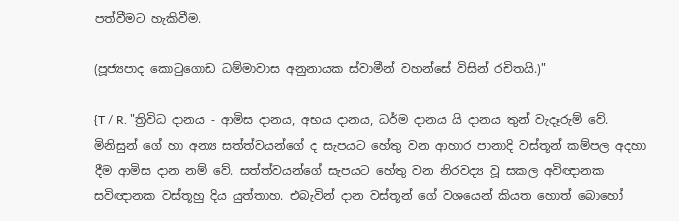පත්වීමට හැකිවීම.

(පූජ්‍යපාද කොටුගොඩ ධම්මාවාස අනුනායක ස්වාමීන් වහන්සේ විසින් රචිතයි.)"

{T / R. "ත්‍රිවිධ දානය - ආමිස දානය, අභය දානය, ධර්ම දානය යි දානය තුන් වැදෑරුම් වේ. මිනිසුන් ගේ හා අන්‍ය සත්ත්වයන්ගේ ද සැපයට හේතු වන ආහාර පානාදි වස්තූන් කම්පල අදහා දීම ආමිස දාන නම් වේ. සත්ත්වයන්ගේ සැපයට හේතු වන නිරවද්‍ය වූ සකල අවිඥානක සවිඥානක වස්තූහු දිය යුත්තාහ. එබැවින් දාන වස්තූන් ගේ වශයෙන් කියත හොත් බොහෝ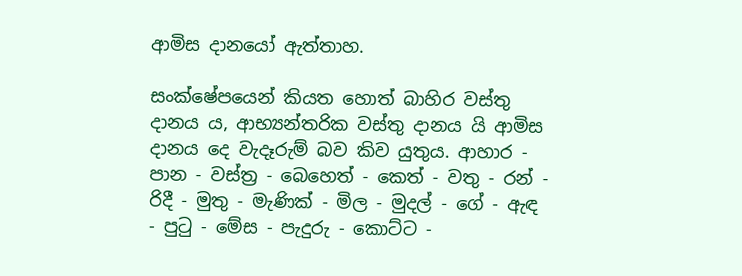ආමිස දානයෝ ඇත්තාහ.

සංක්ෂේපයෙන් කියත හොත් බාහිර වස්තු දානය ය, ආභ්‍යන්තරික වස්තු දානය යි ආමිස දානය දෙ වැදෑරුම් බව කිව යුතුය. ආහාර - පාන - වස්ත්‍ර - බෙහෙත් - කෙත් - වතු - රන් - රිදී - මුතු - මැණික් - මිල - මුදල් - ගේ - ඇඳ - පුටු - මේස - පැදුරු - කොට්ට -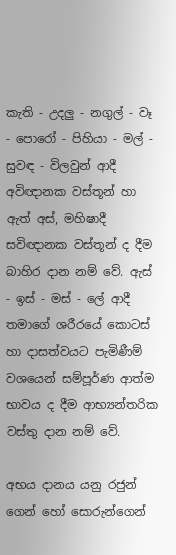කැති - උදලු - නගුල් - වෑ - පොරෝ - පිහියා - මල් - සුවඳ - විලවුන් ආදී අවිඥානක වස්තූන් හා ඇත් අස්, මහිෂාදී සවිඥානක වස්තූන් ද දීම බාහිර දාන නම් වේ. ඇස් - ඉස් - මස් - ලේ ආදී තමාගේ ශරීරයේ කොටස් හා දාසත්වයට පැමිණීම් වශයෙන් සම්පූර්ණ ආත්ම භාවය ද දීම ආභ්‍යන්තරික වස්තු දාන නම් වේ.

අභය දානය යනු රජුන් ගෙන් හෝ සොරුන්ගෙන්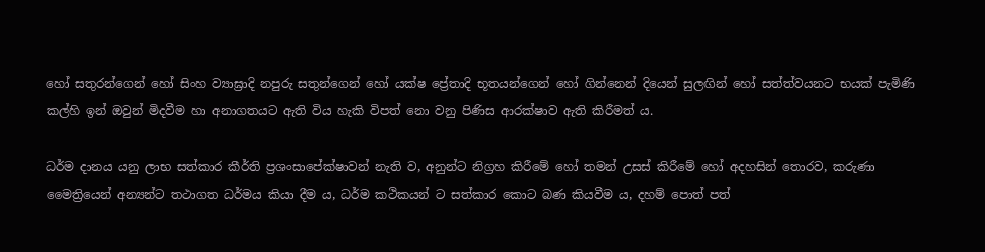හෝ සතුරන්ගෙන් හෝ සිංහ ව්‍යාඝ්‍රාදි නපුරු සතුන්ගෙන් හෝ යක්ෂ ප්‍රේතාදි භූතයන්ගෙන් හෝ ගින්නෙන් දියෙන් සුලඟින් හෝ සත්ත්වයනට භයක් පැමිණි කල්හි ඉන් ඔවුන් මිදවීම හා අනාගතයට ඇති විය හැකි විපත් නො වනු පිණිස ආරක්ෂාව ඇති කිරීමත් ය.

ධර්ම දානය යනු ලාභ සත්කාර කීර්ති ප්‍රශංසාපේක්ෂාවන් නැති ව, අනුන්ට නිග්‍රහ කිරීමේ හෝ තමන් උසස් කිරීමේ හෝ අදහසින් තොරව, කරුණා මෛත්‍රියෙන් අන්‍යන්ට තථාගත ධර්මය කියා දීම ය, ධර්ම කථිකයන් ට සත්කාර කොට බණ කියවීම ය, දහම් පොත් පත්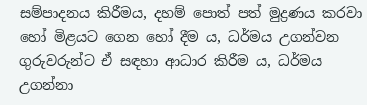සම්පාදනය කිරීමය, දහම් පොත් පත් මුද්‍රණය කරවා හෝ මිළයට ගෙන හෝ දීම ය, ධර්මය උගන්වන ගුරුවරුන්ට ඒ සඳහා ආධාර කිරීම ය, ධර්මය උගන්නා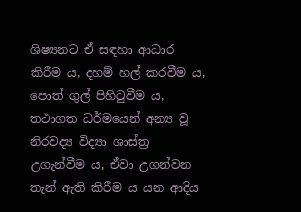ශිෂ්‍යනට ඒ සඳහා ආධාර කිරීම ය, දහම් හල් කරවීම ය, පොත් ගුල් පිහිටුවීම ය, තථාගත ධර්මයෙන් අන්‍ය වූ නිරවද්‍ය විද්‍යා ශාස්ත්‍ර උගැන්වීම ය, ඒවා උගන්වන තැන් ඇති කිරීම ය යන ආදිය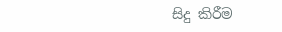සිදු කිරීම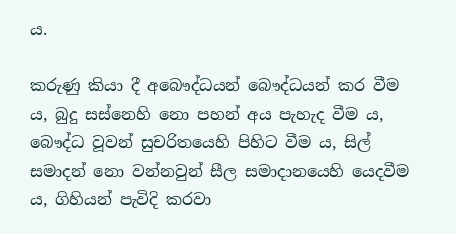ය.

කරුණු කියා දී අබෞද්ධයන් බෞද්ධයන් කර වීම ය, බුදු සස්නෙහි නො පහන් අය පැහැද වීම ය, බෞද්ධ වූවන් සුචරිතයෙහි පිහිට වීම ය, සිල් සමාදන් නො වන්නවුන් සීල සමාදානයෙහි යෙදවීම ය, ගිහියන් පැවිදි කරවා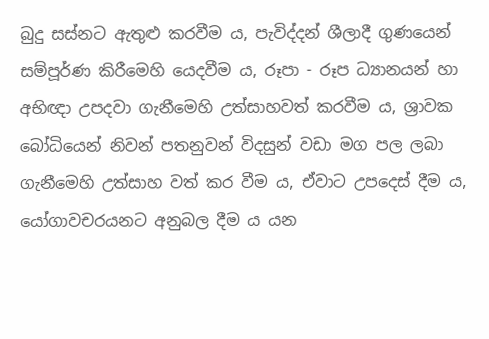බුදු සස්නට ඇතුළු කරවීම ය, පැවිද්දන් ශීලාදී ගුණයෙන් සම්පූර්ණ කිරීමෙහි යෙදවීම ය, රූපා - රූප ධ්‍යානයන් හා අභිඥා උපදවා ගැනීමෙහි උත්සාහවත් කරවීම ය, ශ්‍රාවක බෝධියෙන් නිවන් පතනුවන් විදසුන් වඩා මග පල ලබා ගැනීමෙහි උත්සාහ වත් කර වීම ය, ඒවාට උපදෙස් දීම ය, යෝගාවචරයනට අනුබල දීම ය යන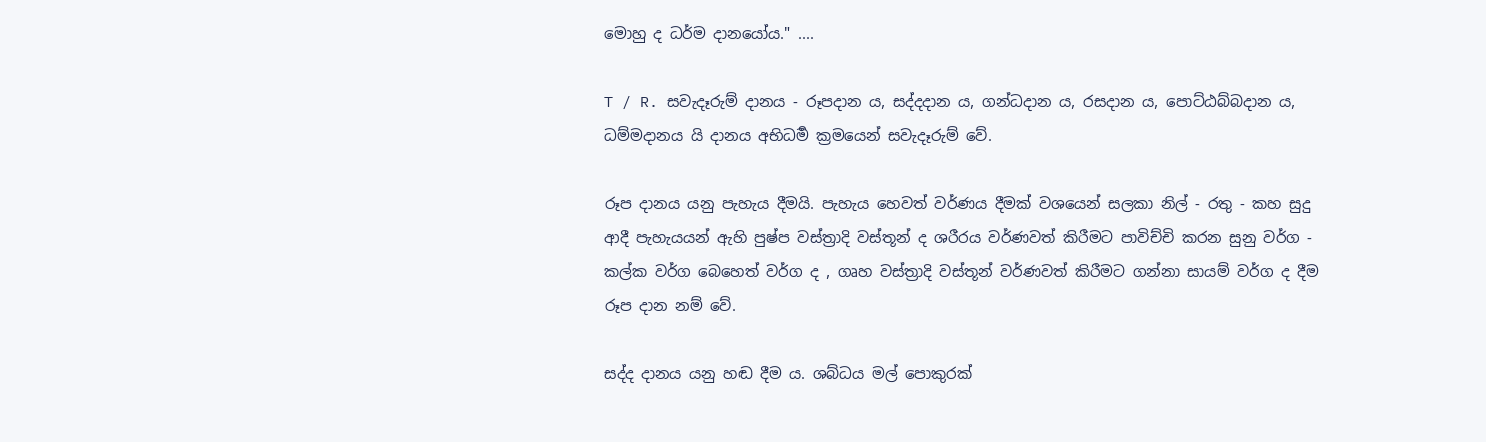මොහු ද ධර්ම දානයෝය." ....

T / R. සවැදෑරුම් දානය - රූපදාන ය, සද්දදාන ය, ගන්ධදාන ය, රසදාන ය, පොට්ඨබ්බදාන ය, ධම්මදානය යි දානය අභිධර්‍ම ක්‍රමයෙන් සවැදෑරුම් වේ.

රූප දානය යනු පැහැය දීමයි. පැහැය හෙවත් වර්ණය දීමක් වශයෙන් සලකා නිල් - රතු - කහ සුදු ආදී පැහැයයන් ඇහි පුෂ්ප වස්ත්‍රාදි වස්තූන් ද ශරීරය වර්ණවත් කිරීමට පාවිච්චි කරන සුනු වර්ග - කල්ක වර්ග බෙහෙත් වර්ග ද , ගෘහ වස්ත්‍රාදි වස්තූන් වර්ණවත් කිරීමට ගන්නා සායම් වර්ග ද දීම රූප දාන නම් වේ.

සද්ද දානය යනු හඬ දීම ය. ශබ්ධය මල් පොකුරක්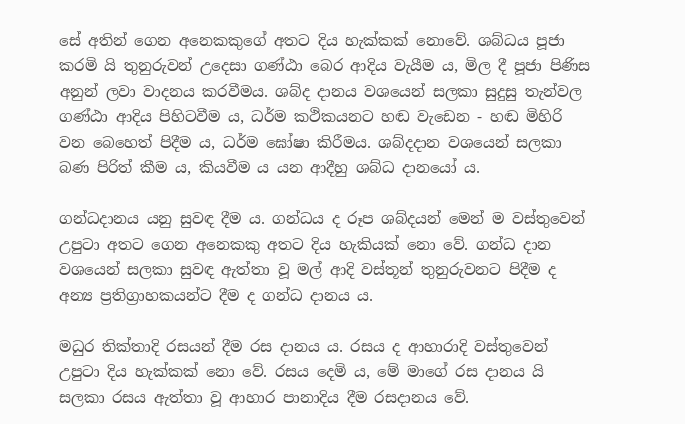සේ අතින් ගෙන අනෙකකුගේ අතට දිය හැක්කක් නොවේ. ශබ්ධය පූජා කරමි යි තුනුරුවන් උදෙසා ගණ්ඨා බෙර ආදිය වැයීම ය, මිල දී පූජා පිණිස අනුන් ලවා වාදනය කරවීමය. ශබ්ද දානය වශයෙන් සලකා සුදුසු තැන්වල ගණ්ඨා ආදිය පිහිටවීම ය, ධර්ම කථිකයනට හඬ වැඩෙන - හඬ මිහිරි වන බෙහෙත් පිදීම ය, ධර්ම ඝෝෂා කිරීමය. ශබ්දදාන වශයෙන් සලකා බණ පිරිත් කීම ය, කියවීම ය යන ආදීහු ශබ්ධ දානයෝ ය.

ගන්ධදානය යනු සුවඳ දීම ය. ගන්ධය ද රූප ශබ්දයන් මෙන් ම වස්තුවෙන් උපුටා අතට ගෙන අනෙකකු අතට දිය හැකියක් නො වේ. ගන්ධ දාන වශයෙන් සලකා සුවඳ ඇත්තා වූ මල් ආදි වස්තූන් තුනුරුවනට පිදීම ද අන්‍ය ප්‍රතිග්‍රාහකයන්ට දීම ද ගන්ධ දානය ය.

මධුර තික්තාදි රසයන් දීම රස දානය ය. රසය ද ආහාරාදි වස්තුවෙන් උපුටා දිය හැක්කක් නො වේ. රසය දෙමි ය, මේ මාගේ රස දානය යි සලකා රසය ඇත්තා වූ ආහාර පානාදිය දීම රසදානය වේ.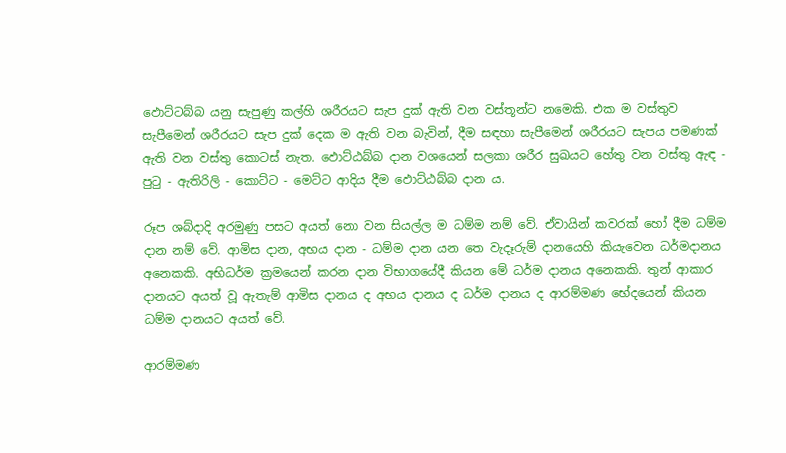ඵොට්ටබ්බ යනු සැපුණු කල්හි ශරීරයට සැප දුක් ඇති වන වස්තූන්ට නමෙකි. එක ම වස්තුව සැපීමෙන් ශරීරයට සැප දුක් දෙක ම ඇති වන බැවින්, දීම සඳහා සැපීමෙන් ශරීරයට සැපය පමණක් ඇති වන වස්තු කොටස් නැත. ඵොට්ඨබ්බ දාන වශයෙන් සලකා ශරීර සුඛයට හේතු වන වස්තු ඇඳ - පුටු - ඇතිරිලි - කොට්ට - මෙට්ට ආදිය දීම ඵොට්ඨබ්බ දාන ය.

රූප ශබ්දාදි අරමුණු පසට අයත් නො වන සියල්ල ම ධම්ම නම් වේ. ඒවායින් කවරක් හෝ දීම ධම්ම දාන නම් වේ. ආමිස දාන, අභය දාන - ධම්ම දාන යන තෙ වැදෑරුම් දානයෙහි කියැවෙන ධර්මදානය අනෙකකි. අභිධර්ම ක්‍රමයෙන් කරන දාන විභාගයේදී කියන මේ ධර්ම දානය අනෙකකි. තුන් ආකාර දානයට අයත් වූ ඇතැම් ආමිස දානය ද අභය දානය ද ධර්ම දානය ද ආරම්මණ භේදයෙන් කියන ධම්ම දානයට අයත් වේ.

ආරම්මණ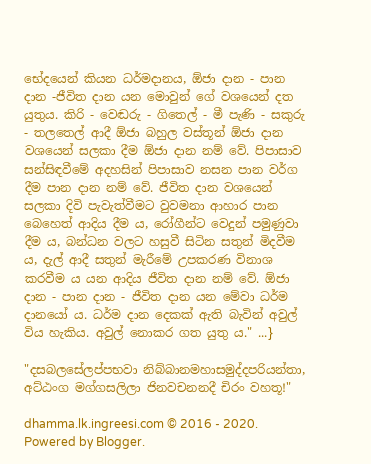භේදයෙන් කියන ධර්මදානය, ඕජා දාන - පාන දාන -ජීවිත දාන යන මොවුන් ගේ වශයෙන් දත යුතුය. කිරි - වෙඬරු - ගිතෙල් - මී පැණි - සකුරු - තලතෙල් ආදී ඕජා බහුල වස්තූන් ඕජා දාන වශයෙන් සලකා දීම ඕජා දාන නම් වේ. පිපාසාව සන්සිඳවීමේ අදහසින් පිපාසාව නසන පාන වර්ග දීම පාන දාන නම් වේ. ජීවිත දාන වශයෙන් සලකා දිවි පැවැත්වීමට වුවමනා ආහාර පාන බෙහෙත් ආදිය දීම ය, රෝගීන්ට වෙදුන් පමුණුවා දීම ය, බන්ධන වලට හසුවී සිටින සතුන් මිදවීම ය, දැල් ආදී සතුන් මැරීමේ උපකරණ විනාශ කරවීම ය යන ආදිය ජීවිත දාන නම් වේ. ඕජා දාන - පාන දාන - ජීවිත දාන යන මේවා ධර්ම දානයෝ ය. ධර්ම දාන දෙකක් ඇති බැවින් අවුල් විය හැකිය. අවුල් නොකර ගත යුතු ය." ...}

"දසබලසේලප්පභවා නිබ්බානමහාසමුද්දපරියන්තා, අට්ඨංග මග්ගසලිලා ජිනවචනනදී චිරං වහතූ!"

dhamma.lk.ingreesi.com © 2016 - 2020. Powered by Blogger.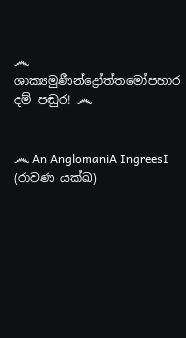෴ ශාක්‍යමුණීන්ද්‍රෝත්තමෝපහාර දම් පඬුර! ෴


෴ An AnglomaniA IngreesI (රාවණ යක්ඛ)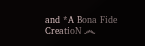and *A Bona Fide CreatioN ෴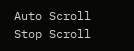Auto Scroll Stop Scroll